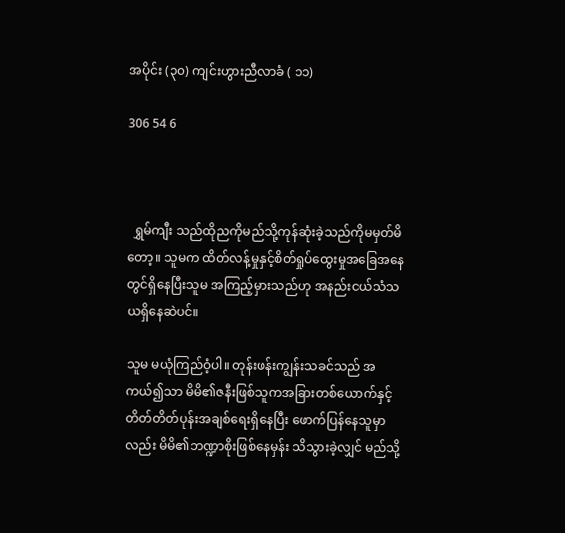အပိုင်း (၃၀) ကျင်းဟွားညီလာခံ ( ၁၁)

306 54 6



  ရွှမ်ကျီး သည်ထိုညကိုမည်သို့ကုန်ဆုံးခဲ့သည်ကိုမမှတ်မိတော့။ သူမက ထိတ်လန့်မှုနှင့်စိတ်ရှုပ်ထွေးမှုအခြေအနေတွင်ရှိနေပြီးသူမ အကြည့်မှားသည်ဟု အနည်းငယ်သံသယရှိနေဆဲပင်။

သူမ မယုံကြည်ဝံ့ပါ။ တုန်းဖန်းကျွန်းသခင်သည် အကယ်၍သာ မိမိ၏ဇနီးဖြစ်သူကအခြားတစ်ယောက်နှင့်တိတ်တိတ်ပုန်းအချစ်ရေးရှိနေပြီး ဖောက်ပြန်နေသူမှာလည်း မိမိ၏ဘဏ္ဍာစိုးဖြစ်နေမှန်း သိသွားခဲ့လျှင် မည်သို့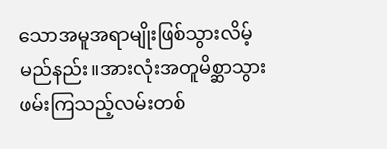သောအမူအရာမျိုးဖြစ်သွားလိမ့်မည်နည်း။အားလုံးအတူမိစ္ဆာသွားဖမ်းကြသည့်လမ်းတစ်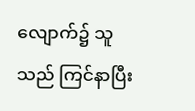လျောက်၌ သူသည် ကြင်နာပြီး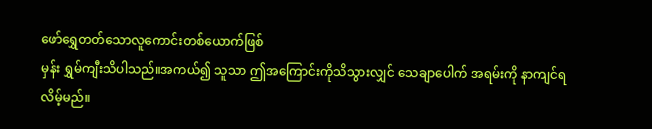ဖော်ရွှေတတ်သောလူကောင်းတစ်ယောက်ဖြစ်
မှန်း ရွှမ်ကျီးသိပါသည်။အကယ်၍ သူသာ ဤအကြောင်းကိုသိသွားလျှင် သေချာပေါက် အရမ်းကို နာကျင်ရလိမ့်မည်။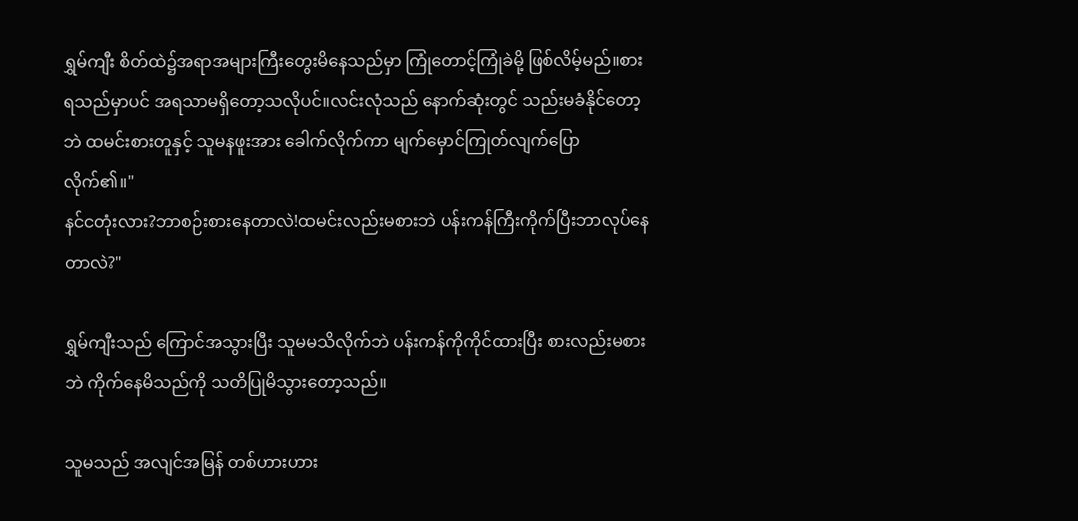ရွှမ်ကျီး စိတ်ထဲ၌အရာအများကြီးတွေးမိနေသည်မှာ ကြုံတောင့်ကြုံခဲမို့ ဖြစ်လိမ့်မည်။စားရသည်မှာပင် အရသာမရှိတော့သလိုပင်။လင်းလုံသည် နောက်ဆုံးတွင် သည်းမခံနိုင်တော့ဘဲ ထမင်းစားတူနှင့် သူမနဖူးအား ခေါက်လိုက်ကာ မျက်မှောင်ကြုတ်လျက်ပြောလိုက်၏။"
နင်ငတုံးလား?ဘာစဉ်းစားနေတာလဲ!ထမင်းလည်းမစားဘဲ ပန်းကန်ကြီးကိုက်ပြီးဘာလုပ်နေတာလဲ?"

ရွှမ်ကျီးသည် ကြောင်အသွားပြီး သူမမသိလိုက်ဘဲ ပန်းကန်ကိုကိုင်ထားပြီး စားလည်းမစားဘဲ ကိုက်နေမိသည်ကို သတိပြုမိသွားတော့သည်။

သူမသည် အလျင်အမြန် တစ်ဟားဟား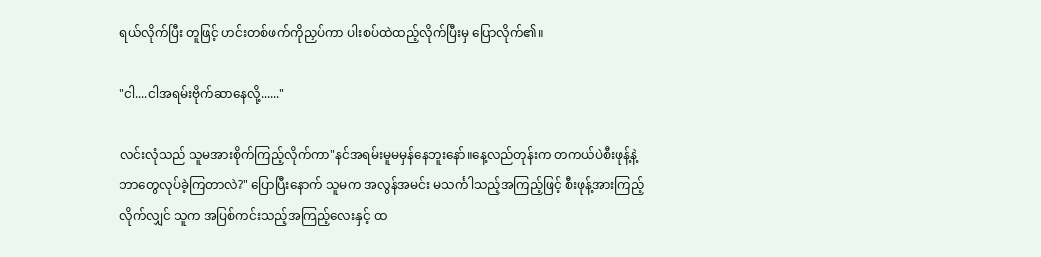ရယ်လိုက်ပြီး တူဖြင့် ဟင်းတစ်ဖက်ကိုညှပ်ကာ ပါးစပ်ထဲထည့်လိုက်ပြီးမှ ပြောလိုက်၏။

"ငါ....ငါအရမ်းဗိုက်ဆာနေလို့......"

လင်းလုံသည် သူမအားစိုက်ကြည့်လိုက်ကာ"နင်အရမ်းမူမမှန်နေဘူးနော်။နေ့လည်တုန်းက တကယ်ပဲစီးဖုန့်နဲ့ဘာတွေလုပ်ခဲ့ကြတာလဲ?" ပြောပြီးနောက် သူမက အလွန်အမင်း မသင်္ကါသည့်အကြည့်ဖြင့် စီးဖုန့်အားကြည့်လိုက်လျှင် သူက အပြစ်ကင်းသည့်အကြည့်လေးနှင့် ထ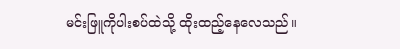မင်းဖြူကိုပါးစပ်ထဲသို့ ထိုးထည့်နေလေသည်။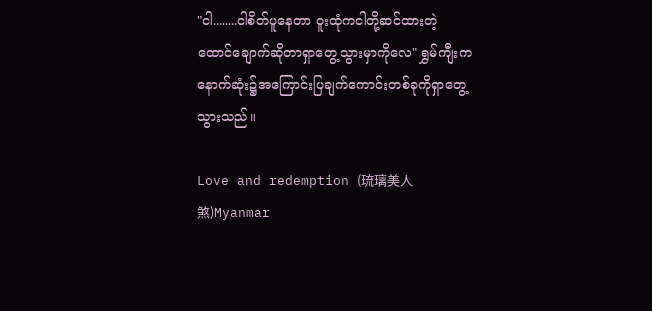"ငါ........ငါစိတ်ပူနေတာ ဝူးထုံကငါတို့ဆင်ထားတဲ့ထောင်ချောက်ဆိုတာရှာတွေ့သွားမှာကိုလေ" ရွှမ်ကျီးက နောက်ဆုံး၌အကြောင်းပြချက်ကောင်းတစ်ခုကိုရှာတွေ့သွားသည်။

Love and redemption (琉璃美人煞)Myanmar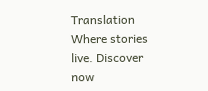Translation Where stories live. Discover now